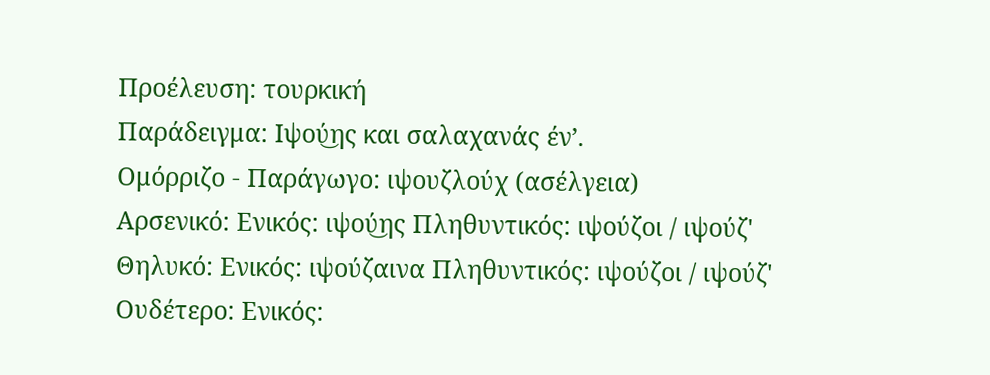Προέλευση: τουρκική
Παράδειγμα: Ιψού͜ης και σαλαχανάς έν’.
Ομόρριζο - Παράγωγο: ιψουζλούχ (ασέλγεια)
Αρσενικό: Ενικός: ιψού͜ης Πληθυντικός: ιψούζοι / ιψούζ'
Θηλυκό: Ενικός: ιψούζαινα Πληθυντικός: ιψούζοι / ιψούζ'
Ουδέτερο: Ενικός: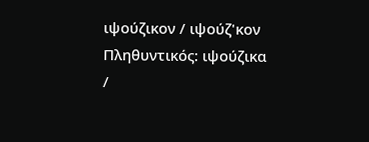ιψούζικον / ιψούζ'κον Πληθυντικός: ιψούζικα /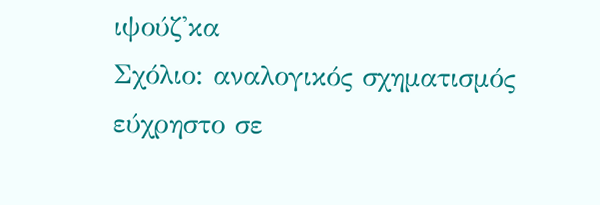ιψούζ'κα
Σχόλιο: αναλογικός σχηματισμός εύχρηστο σε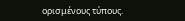ορισμένους τύπους.